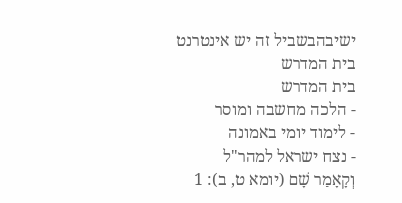ישיבהבשביל זה יש אינטרנט בית המדרש
בית המדרש
- הלכה מחשבה ומוסר
- לימוד יומי באמונה
- נצח ישראל למהר"ל
וְקָאָמַר שָׁם (יומא ט, ב): 1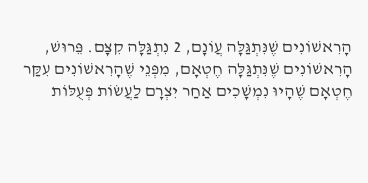הָרִאשׁוֹנִים שֶׁנִּתְגַּלָּה עֲוֹנָם, 2 נִתְגַּלָּה קִצָּם. פֵּרוּשׁ, הָרִאשׁוֹנִים שֶׁנִּתְגַּלָּה חֶטְאָם, מִפְּנֵי שֶׁהָרִאשׁוֹנִים עִקַּר חֶטְאָם שֶׁהָיוּ נִמְשָׁכִים אַחַר יִצְרָם לַעֲשׂוֹת פְּעֻלּוֹת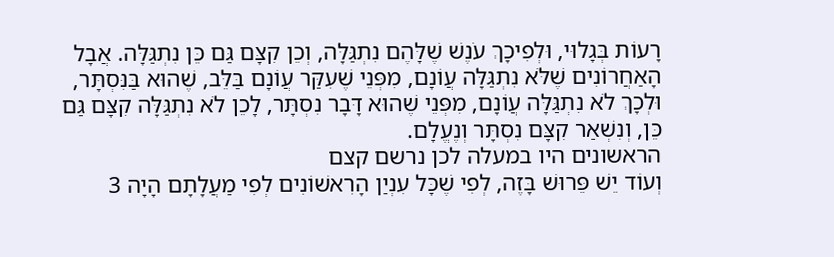רָעוֹת בְּגָלוּי, וּלְפִיכָךְ עֹנֶשׁ שֶׁלָּהֶם נִתְגַּלָּה, וְכֵן קִצָּם גַּם כֵּן נִתְגַּלָּה. אֲבָל הָאַחֲרוֹנִים שֶׁלֹּא נִתְגַּלָּה עֲוֹנָם, מִפְּנֵי שֶׁעִקַּר עֲוֹנָם בַּלֵּב, שֶׁהוּא בַּנִּסְתָּר, וּלְכָךְ לֹא נִתְגַּלָּה עֲוֹנָם, מִפְּנֵי שֶׁהוּא דָּבָר נִסְתָּר, לָכֵן לֹא נִתְגַּלָּה קִצָּם גַּם כֵּן, וְנִשְׁאַר קִצָּם נִסְתָּר וְנֶעֱלָם.
הראשונים היו במעלה לכן נרשם קצם
וְעוֹד יֵשׁ פֵּרוּשׁ בָּזֶה, לְפִי שֶׁכָּל עִנְיַן הָרִאשׁוֹנִים לְפִי מַעֲלָתָם הָיָה 3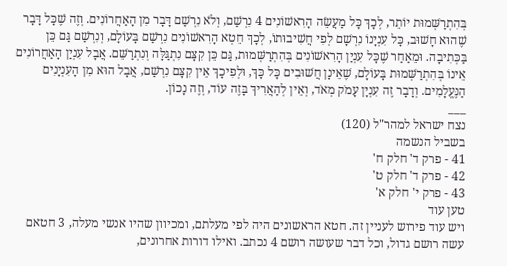בְּהִתְרַשְּׁמוּת יוֹתֵר, לְכָךְ כָּל מַעֲשֵׂה הָרִאשׁוֹנִים 4 נִרְשַׁם, וְלֹא נִרְשַׁם דָּבָר מִן הָאַחֲרוֹנִים. וְזֶה שֶׁכָּל דָּבָר שֶׁהוּא חָשׁוּב, כָּל עִנְיָנוֹ נִרְשָׁם לְפִי חֲשִׁיבוּתוֹ, לְכָךְ חֵטְא הָרִאשׁוֹנִים נִרְשַׁם בָּעוֹלָם, וְנִרְשַׁם גַּם כֵּן בַּכְּתִיבָה. וּמֵאַחַר שֶׁכָּל עִנְיַן הָרִאשׁוֹנִים בְּהִתְרַשְּׁמוּת, גַּם כֵּן קִצָּם נִתְגַּלָּה וְנִתְרַשֵּׁם. אֲבָל עִנְיַן הָאַחֲרוֹנִים אֵינוֹ בְּהִתְרַשְּׁמוּת בָּעוֹלָם, שֶׁאֵינָן חֲשׁוּבִים כָּל כָּךְ, וּלְפִיכָךְ אֵין קִצָּם נִרְשַׁם, אֲבָל הוּא מִן הָעִנְיָנִים הַנֶּעֱלָמִים. וְדָבָר זֶה עִנְיָן עָמֹק מְאֹד, וְאֵין לְהַאֲרִיךְ בָּזֶה עוֹד, וְזֶה נָכוֹן.
___
נצח ישראל למהר"ל (120)
בשביל הנשמה
41 - פרק ד' חלק ח'
42 - פרק ד' חלק ט'
43 - פרק י' חלק א'
טען עוד
ויש עוד פירוש לעניין זה. חטא הראשונים היה לפי מעלתם, ומכיוון שהיו אנשי מעלה, 3 חטאם עשה רושם גדול, וכל דבר שעושה רושם 4 נכתב. ואילו דורות אחרונים,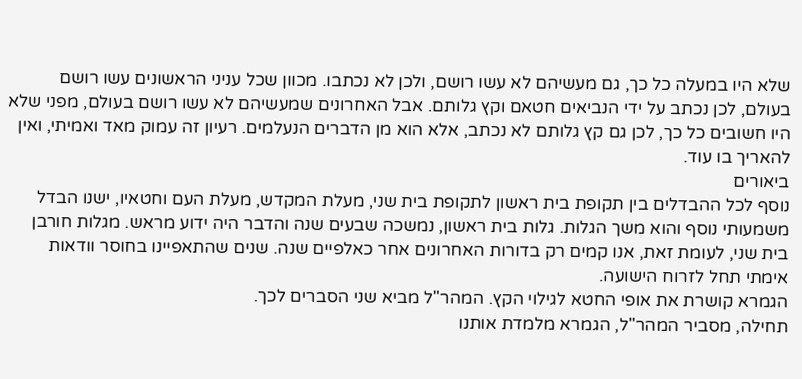שלא היו במעלה כל כך, גם מעשיהם לא עשו רושם, ולכן לא נכתבו. מכוון שכל עניני הראשונים עשו רושם בעולם, לכן נכתב על ידי הנביאים חטאם וקץ גלותם. אבל האחרונים שמעשיהם לא עשו רושם בעולם, מפני שלא היו חשובים כל כך, לכן גם קץ גלותם לא נכתב, אלא הוא מן הדברים הנעלמים. רעיון זה עמוק מאד ואמיתי, ואין להאריך בו עוד.
ביאורים
נוסף לכל ההבדלים בין תקופת בית ראשון לתקופת בית שני, מעלת המקדש, מעלת העם וחטאיו, ישנו הבדל משמעותי נוסף והוא משך הגלות. גלות בית ראשון, נמשכה שבעים שנה והדבר היה ידוע מראש. מגלות חורבן בית שני, לעומת זאת, אנו קמים רק בדורות האחרונים אחר כאלפיים שנה. שנים שהתאפיינו בחוסר וודאות אימתי תחל לזרוח הישועה.
הגמרא קושרת את אופי החטא לגילוי הקץ. המהר"ל מביא שני הסברים לכך.
תחילה, מסביר המהר"ל, הגמרא מלמדת אותנו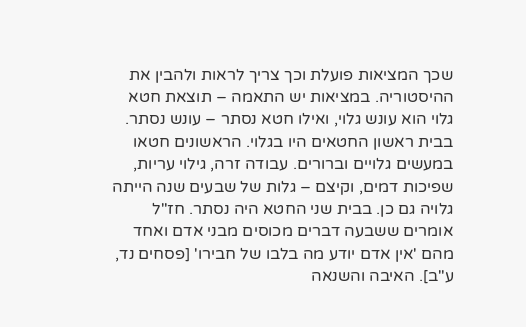שכך המציאות פועלת וכך צריך לראות ולהבין את ההיסטוריה. במציאות יש התאמה – תוצאת חטא גלוי הוא עונש גלוי, ואילו חטא נסתר – עונש נסתר. בבית ראשון החטאים היו בגלוי. הראשונים חטאו במעשים גלויים וברורים. עבודה זרה, גילוי עריות, שפיכות דמים, וקיצם – גלות של שבעים שנה הייתה גלויה גם כן. בבית שני החטא היה נסתר. חז"ל אומרים ששבעה דברים מכוסים מבני אדם ואחד מהם 'אין אדם יודע מה בלבו של חבירו' [פסחים נד, ע"ב]. האיבה והשנאה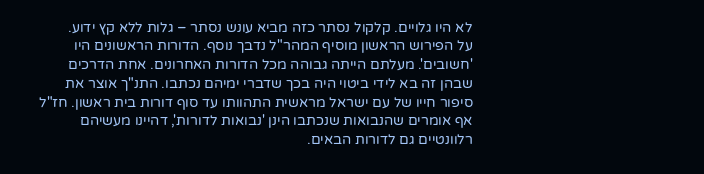לא היו גלויים. קלקול נסתר כזה מביא עונש נסתר – גלות ללא קץ ידוע.
על הפירוש הראשון מוסיף המהר"ל נדבך נוסף. הדורות הראשונים היו 'חשובים'. מעלתם הייתה גבוהה מכל הדורות האחרונים. אחת הדרכים שבהן זה בא לידי ביטוי היה בכך שדברי ימיהם נכתבו. התנ"ך אוצר את סיפור חייו של עם ישראל מראשית התהוותו עד סוף דורות בית ראשון. חז"ל אף אומרים שהנבואות שנכתבו הינן 'נבואות לדורות', דהיינו מעשיהם רלוונטיים גם לדורות הבאים.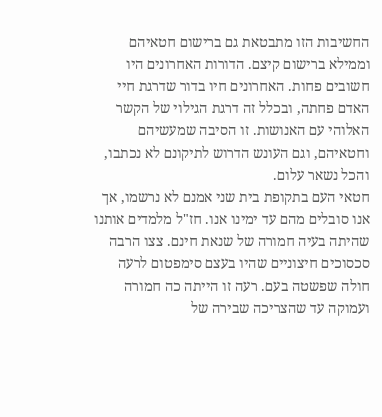החשיבות הזו מתבטאת גם ברישום חטאיהם וממילא ברישום קיצם. הדורות האחרונים היו חשובים פחות. האחרונים חיו בדור שדרגת חיי האדם פחתה, ובכלל זה דרגת הגילוי של הקשר האלוהי עם האנושות. זו הסיבה שמעשיהם וחטאיהם, וגם העונש הדרוש לתיקונם לא נכתבו, והכל נשאר עלום.
חטאי העם בתקופת בית שני אמנם לא נרשמו, אך אנו סובלים מהם עד ימינו אנו. חז"ל מלמדים אותנו שהיתה בעיה חמורה של שנאת חינם. צצו הרבה סכסוכים חיצוניים שהיו בעצם סימפטום לרעה חולה שפשטה בעם. רעה זו הייתה כה חמורה ועמוקה עד שהצריכה שבירה של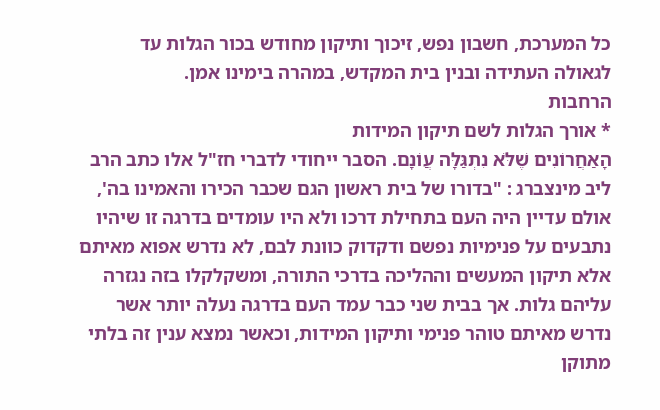כל המערכת, חשבון נפש, זיכוך ותיקון מחודש בכור הגלות עד לגאולה העתידה ובנין בית המקדש, במהרה בימינו אמן.
הרחבות
* אורך הגלות לשם תיקון המידות
הָאַחֲרוֹנִים שֶׁלֹּא נִתְגַּלָּה עֲוֹנָם. הסבר ייחודי לדברי חז"ל אלו כתב הרב ליב מינצברג : "בדורו של בית ראשון הגם שכבר הכירו והאמינו בה', אולם עדיין היה העם בתחילת דרכו ולא היו עומדים בדרגה זו שיהיו נתבעים על פנימיות נפשם ודקדוק כוונת לבם, לא נדרש אפוא מאיתם אלא תיקון המעשים וההליכה בדרכי התורה, ומשקלקלו בזה נגזרה עליהם גלות. אך בבית שני כבר עמד העם בדרגה נעלה יותר אשר נדרש מאיתם טוהר פנימי ותיקון המידות, וכאשר נמצא ענין זה בלתי מתוקן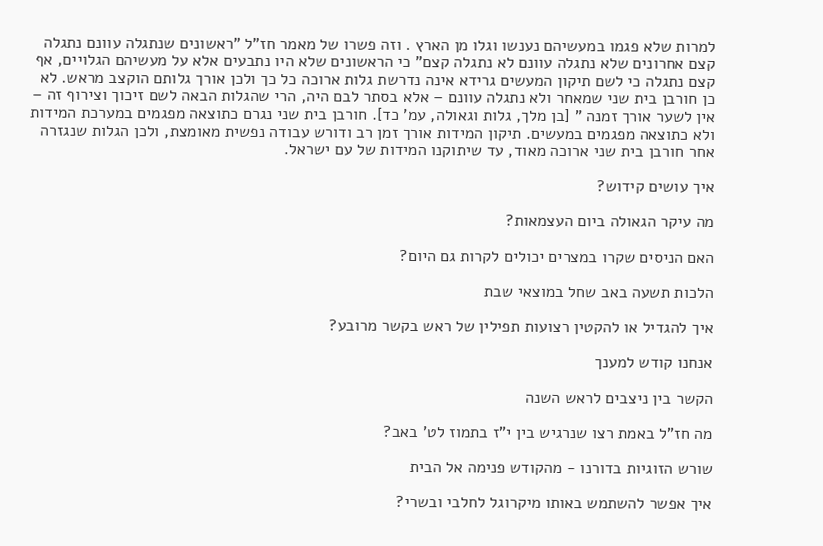למרות שלא פגמו במעשיהם נענשו וגלו מן הארץ . וזה פשרו של מאמר חז"ל "ראשונים שנתגלה עוונם נתגלה קצם אחרונים שלא נתגלה עוונם לא נתגלה קצם" כי הראשונים שלא היו נתבעים אלא על מעשיהם הגלויים, אף קצם נתגלה כי לשם תיקון המעשים גרידא אינה נדרשת גלות ארוכה כל כך ולכן אורך גלותם הוקצב מראש. לא כן חורבן בית שני שמאחר ולא נתגלה עוונם – אלא בסתר לבם היה, הרי שהגלות הבאה לשם זיכוך וצירוף זה – אין לשער אורך זמנה " [בן מלך, גלות וגאולה, עמ' כד]. חורבן בית שני נגרם כתוצאה מפגמים במערכת המידות ולא כתוצאה מפגמים במעשים. תיקון המידות אורך זמן רב ודורש עבודה נפשית מאומצת, ולכן הגלות שנגזרה אחר חורבן בית שני ארוכה מאוד, עד שיתוקנו המידות של עם ישראל.

איך עושים קידוש?

מה עיקר הגאולה ביום העצמאות?

האם הניסים שקרו במצרים יכולים לקרות גם היום?

הלכות תשעה באב שחל במוצאי שבת

איך להגדיל או להקטין רצועות תפילין של ראש בקשר מרובע?

אנחנו קודש למענך

הקשר בין ניצבים לראש השנה

מה חז"ל באמת רצו שנרגיש בין י"ז בתמוז לט' באב?

שורש הזוגיות בדורנו - מהקודש פנימה אל הבית

איך אפשר להשתמש באותו מיקרוגל לחלבי ובשרי?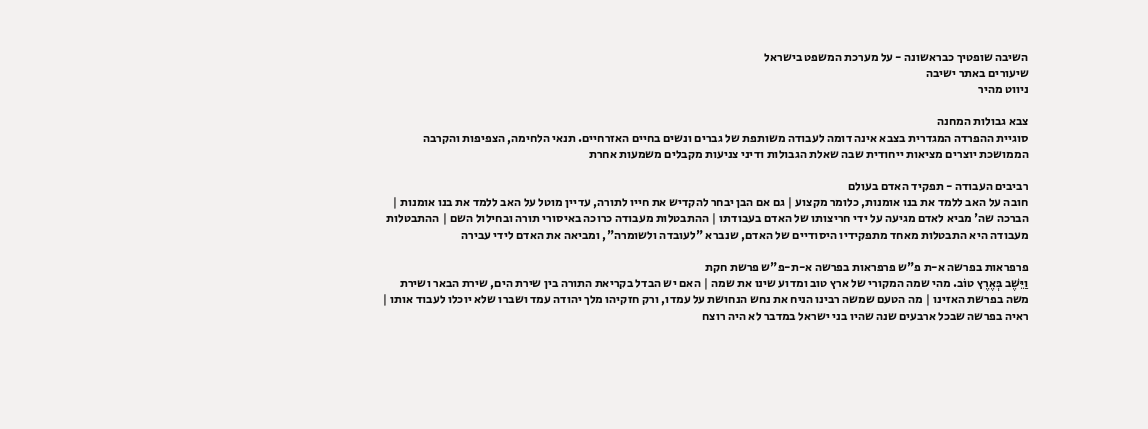השיבה שופטיך כבראשונה - על מערכת המשפט בישראל
שיעורים באתר ישיבה
ניווט מהיר

צבא גבולות המחנה
סוגיית ההפרדה המגדרית בצבא אינה דומה לעבודה משותפת של גברים ונשים בחיים האזרחיים. תנאי הלחימה, הצפיפות והקרבה הממושכת יוצרים מציאות ייחודית שבה שאלת הגבולות ודיני צניעות מקבלים משמעות אחרת

רביבים העבודה - תפקיד האדם בעולם
חובה על האב ללמד את בנו אומנות, כלומר מקצוע | גם אם הבן יבחר להקדיש את חייו לתורה, עדיין מוטל על האב ללמד את בנו אומנות | הברכה שה' מביא לאדם מגיעה על ידי חריצותו של האדם בעבודתו | ההתבטלות מעבודה כרוכה באיסורי תורה ובחילול השם | ההתבטלות מעבודה היא התבטלות מאחד מתפקידיו היסודיים של האדם, שנברא "לעובדה ולשומרה", ומביאה את האדם לידי עבירה

פרפראות בפרשה א-ת פ"ש פרפראות בפרשה א-ת-פ"ש פרשת חקת
וַיֵּשֶׁב בְּאֶרֶץ טוֹב. מהי שמה המקורי של ארץ טוב ומדוע שינו את שמה | האם יש הבדל בקריאת התורה בין שירת הים, שירת הבאר ושירת משה בפרשת האזינו | מה הטעם שמשה רבינו הניח את נחש הנחושת על עמדו, ורק חזקיהו מלך יהודה עמד ושברו שלא יוכלו לעבוד אותו | ראיה בפרשה שבכל ארבעים שנה שהיו בני ישראל במדבר לא היה רוצח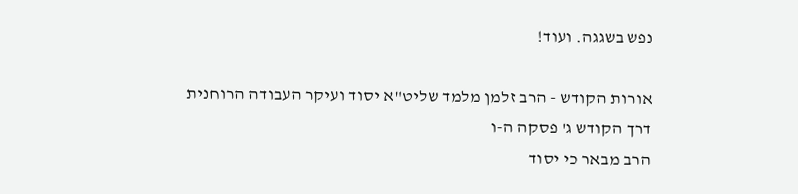נפש בשגגה. ועוד!

אורות הקודש - הרב זלמן מלמד שליט"א יסוד ועיקר העבודה הרוחנית
דרך הקודש ג' פסקה ה-ו
הרב מבאר כי יסוד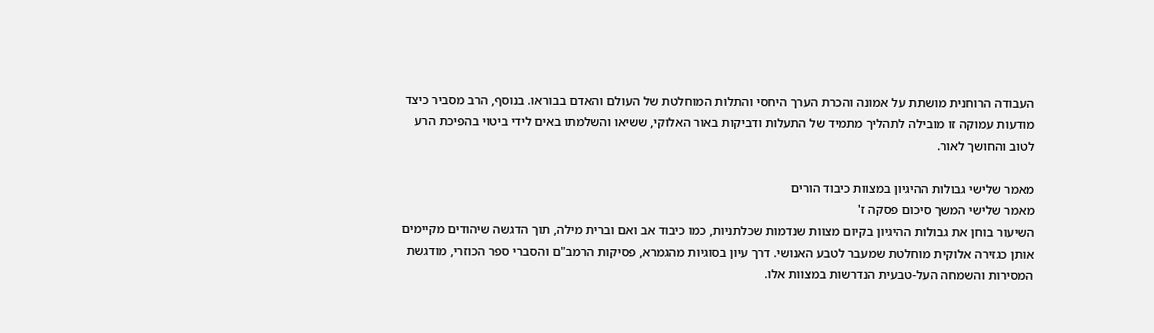העבודה הרוחנית מושתת על אמונה והכרת הערך היחסי והתלות המוחלטת של העולם והאדם בבוראו. בנוסף, הרב מסביר כיצד מודעות עמוקה זו מובילה לתהליך מתמיד של התעלות ודביקות באור האלוקי, ששיאו והשלמתו באים לידי ביטוי בהפיכת הרע לטוב והחושך לאור.

מאמר שלישי גבולות ההיגיון במצוות כיבוד הורים
מאמר שלישי המשך סיכום פסקה ז'
השיעור בוחן את גבולות ההיגיון בקיום מצוות שנדמות שכלתניות, כמו כיבוד אב ואם וברית מילה, תוך הדגשה שיהודים מקיימים אותן כגזירה אלוקית מוחלטת שמעבר לטבע האנושי. דרך עיון בסוגיות מהגמרא, פסיקות הרמב"ם והסברי ספר הכוזרי, מודגשת המסירות והשמחה העל-טבעית הנדרשות במצוות אלו.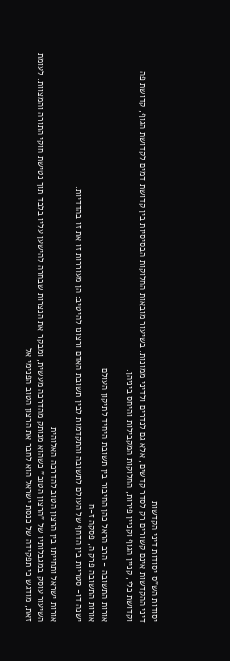יסודות הש"ס יסודות דיני הקדשות
דיני ההקדשות אינם קשורים רק לסדר קדשים, אלא גם לנדרים ולדיני ממונות. בשיעור מובאות החלוקות הבסיסיות בין קדושת דמים לקדושת הגוף, קדושת פה וקדושת כלי, קניין הגוף וקניין פירות, החלוקות המקבילות והיחס ביניהן.

אורות התשובה - הרב הראל כהן החיבור בין תשובת היחיד לתיקון העולם
אורות התשובה פרק ה, פסקה ז-ח
ישנה דו- סטריות בין הדחף של העולם לתשובה והתקדמות לבין תשובת האדם ורצונו להיטיב: הן מעוררות זו את זו בהדדיות.

אורות ישראל ותחייתו בין הרצון הטוב להדרכה האלוהית
השיעור עוסק במגבלותיו של "הרצון הטוב" כשהוא מנותק מהדרכה מעשית, ומבקר את הנצרות שבחרה להישען עליו בלבד תוך נטישת חוקי התורה והמצוות. לעומת זאת, מודגש כי תפקידה של כנסת ישראל הוא לחבר את הרצון הטוב הפנימי אל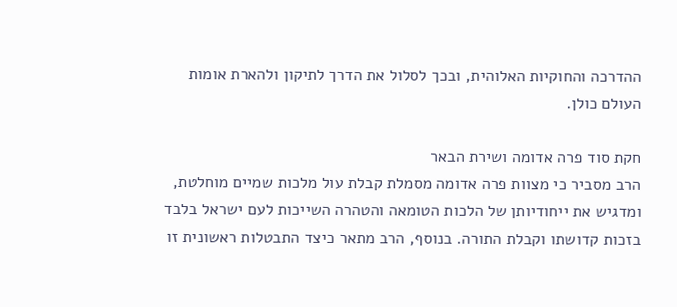ההדרכה והחוקיות האלוהית, ובכך לסלול את הדרך לתיקון ולהארת אומות העולם כולן.

חקת סוד פרה אדומה ושירת הבאר
הרב מסביר כי מצוות פרה אדומה מסמלת קבלת עול מלכות שמיים מוחלטת, ומדגיש את ייחודיותן של הלכות הטומאה והטהרה השייכות לעם ישראל בלבד בזכות קדושתו וקבלת התורה. בנוסף, הרב מתאר כיצד התבטלות ראשונית זו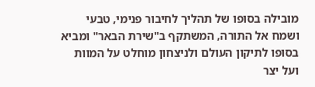מובילה בסופו של תהליך לחיבור פנימי, טבעי ושמח אל התורה, המשתקף ב"שירת הבאר" ומביא בסופו לתיקון העולם ולניצחון מוחלט על המוות ועל יצר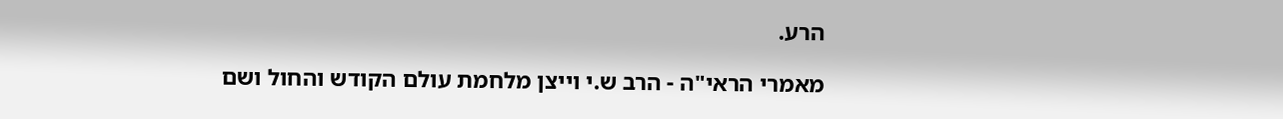הרע.

מאמרי הראי"ה - הרב ש.י וייצן מלחמת עולם הקודש והחול ושם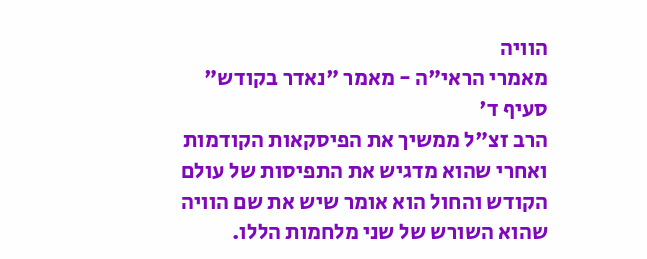הוויה
מאמרי הראי"ה - מאמר "נאדר בקודש" סעיף ד'
הרב זצ"ל ממשיך את הפיסקאות הקודמות ואחרי שהוא מדגיש את התפיסות של עולם הקודש והחול הוא אומר שיש את שם הוויה שהוא השורש של שני מלחמות הללו.